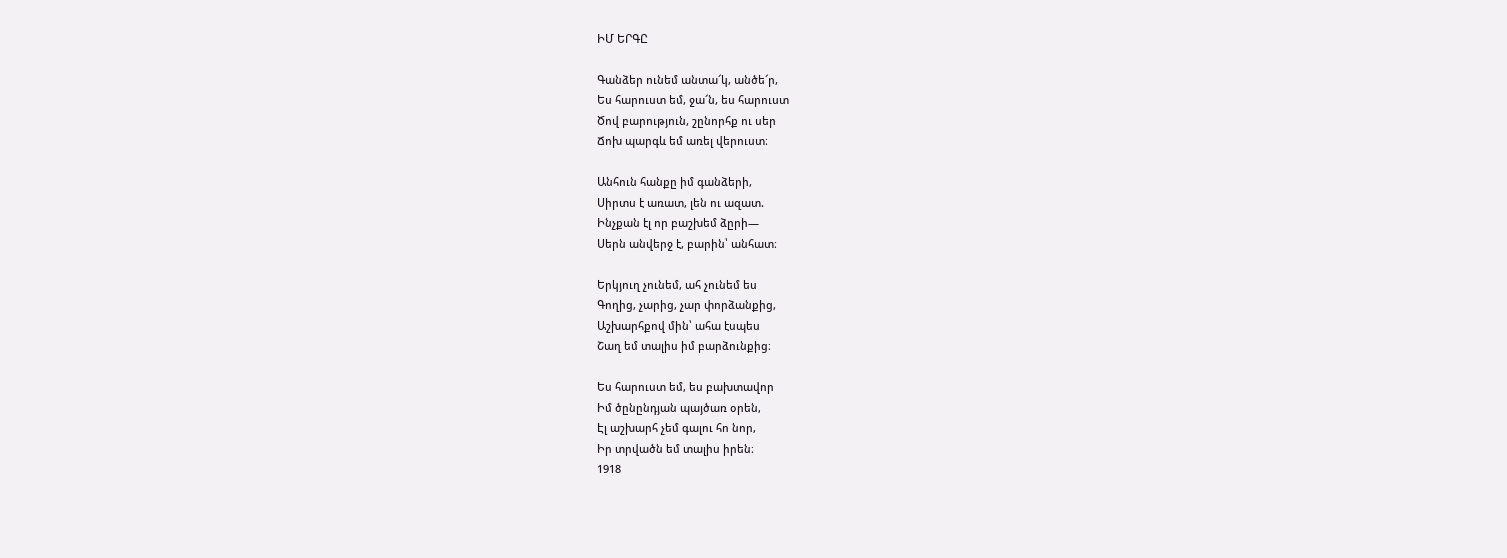ԻՄ ԵՐԳԸ

Գանձեր ունեմ անտա՜կ, անծե՜ր,
Ես հարուստ եմ, ջա՜ն, ես հարուստ
Ծով բարություն, շընորհք ու սեր
Ճոխ պարգև եմ առել վերուստ։

Անհուն հանքը իմ գանձերի,
Սիրտս է առատ, լեն ու ազատ.
Ինչքան էլ որ բաշխեմ ձըրի—
Սերն անվերջ է, բարին՝ անհատ։

Երկյուղ չունեմ, ահ չունեմ ես
Գողից, չարից, չար փորձանքից,
Աշխարհքով մին՝ ահա էսպես
Շաղ եմ տալիս իմ բարձունքից։

Ես հարուստ եմ, ես բախտավոր
Իմ ծընընդյան պայծառ օրեն,
Էլ աշխարհ չեմ գալու հո նոր,
Իր տրվածն եմ տալիս իրեն։
1918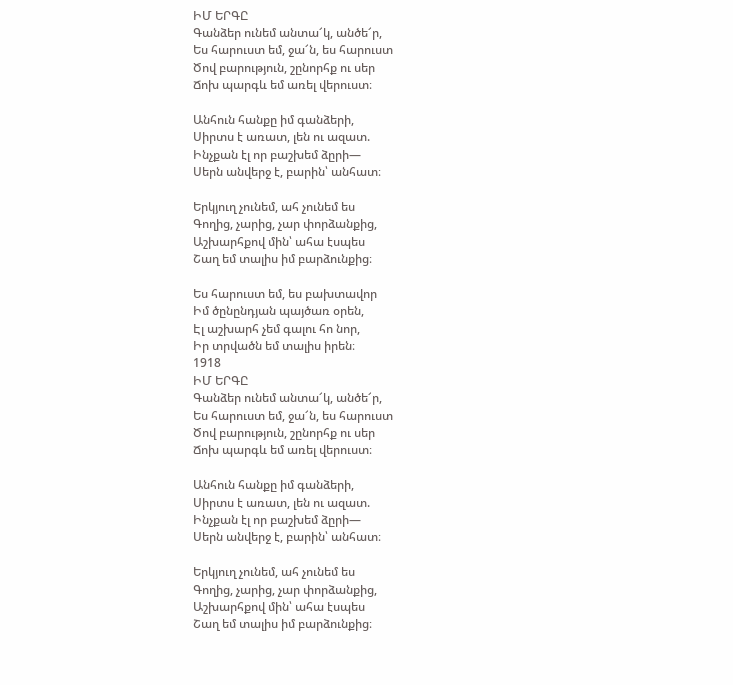ԻՄ ԵՐԳԸ
Գանձեր ունեմ անտա՜կ, անծե՜ր,
Ես հարուստ եմ, ջա՜ն, ես հարուստ
Ծով բարություն, շընորհք ու սեր
Ճոխ պարգև եմ առել վերուստ։

Անհուն հանքը իմ գանձերի,
Սիրտս է առատ, լեն ու ազատ.
Ինչքան էլ որ բաշխեմ ձըրի—
Սերն անվերջ է, բարին՝ անհատ։

Երկյուղ չունեմ, ահ չունեմ ես
Գողից, չարից, չար փորձանքից,
Աշխարհքով մին՝ ահա էսպես
Շաղ եմ տալիս իմ բարձունքից։

Ես հարուստ եմ, ես բախտավոր
Իմ ծընընդյան պայծառ օրեն,
Էլ աշխարհ չեմ գալու հո նոր,
Իր տրվածն եմ տալիս իրեն։
1918
ԻՄ ԵՐԳԸ
Գանձեր ունեմ անտա՜կ, անծե՜ր,
Ես հարուստ եմ, ջա՜ն, ես հարուստ
Ծով բարություն, շընորհք ու սեր
Ճոխ պարգև եմ առել վերուստ։

Անհուն հանքը իմ գանձերի,
Սիրտս է առատ, լեն ու ազատ.
Ինչքան էլ որ բաշխեմ ձըրի—
Սերն անվերջ է, բարին՝ անհատ։

Երկյուղ չունեմ, ահ չունեմ ես
Գողից, չարից, չար փորձանքից,
Աշխարհքով մին՝ ահա էսպես
Շաղ եմ տալիս իմ բարձունքից։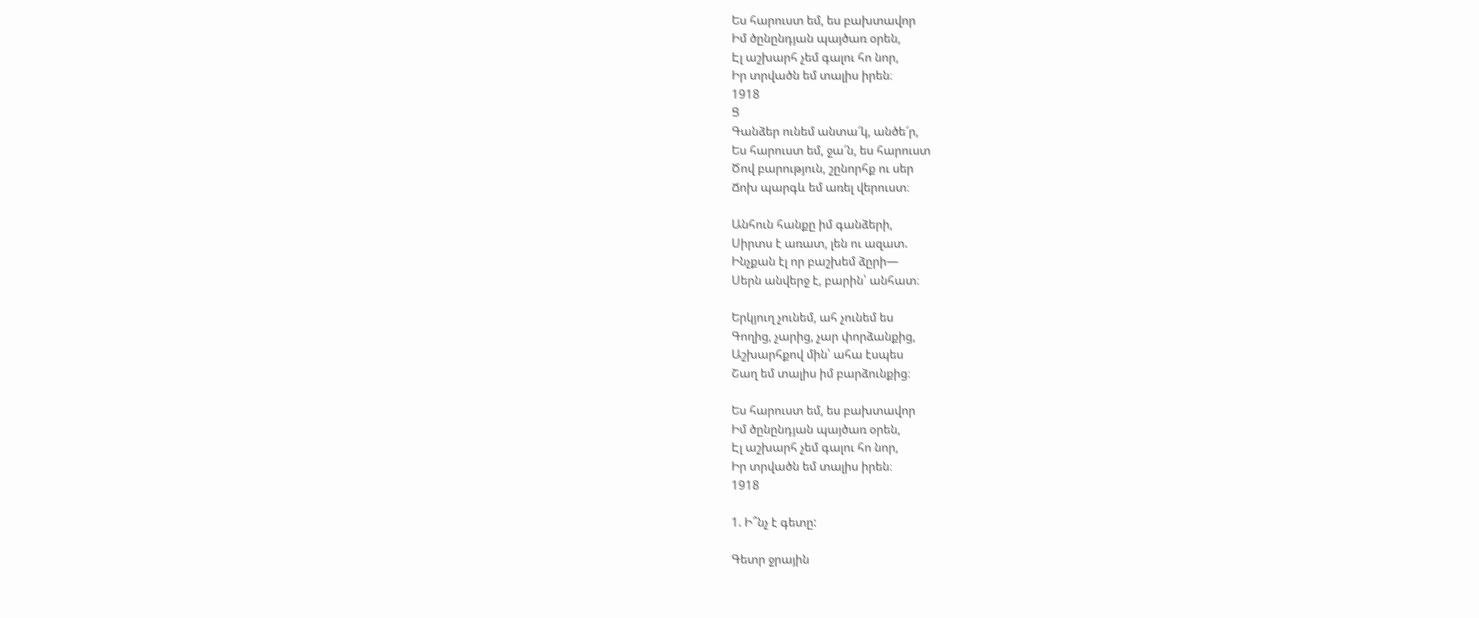Ես հարուստ եմ, ես բախտավոր
Իմ ծընընդյան պայծառ օրեն,
Էլ աշխարհ չեմ գալու հո նոր,
Իր տրվածն եմ տալիս իրեն։
1918
Ց
Գանձեր ունեմ անտա՜կ, անծե՜ր,
Ես հարուստ եմ, ջա՜ն, ես հարուստ
Ծով բարություն, շընորհք ու սեր
Ճոխ պարգև եմ առել վերուստ։

Անհուն հանքը իմ գանձերի,
Սիրտս է առատ, լեն ու ազատ.
Ինչքան էլ որ բաշխեմ ձըրի—
Սերն անվերջ է, բարին՝ անհատ։

Երկյուղ չունեմ, ահ չունեմ ես
Գողից, չարից, չար փորձանքից,
Աշխարհքով մին՝ ահա էսպես
Շաղ եմ տալիս իմ բարձունքից։

Ես հարուստ եմ, ես բախտավոր
Իմ ծընընդյան պայծառ օրեն,
Էլ աշխարհ չեմ գալու հո նոր,
Իր տրվածն եմ տալիս իրեն։
1918

1. Ի՞նչ է գետը:

Գետր ջրային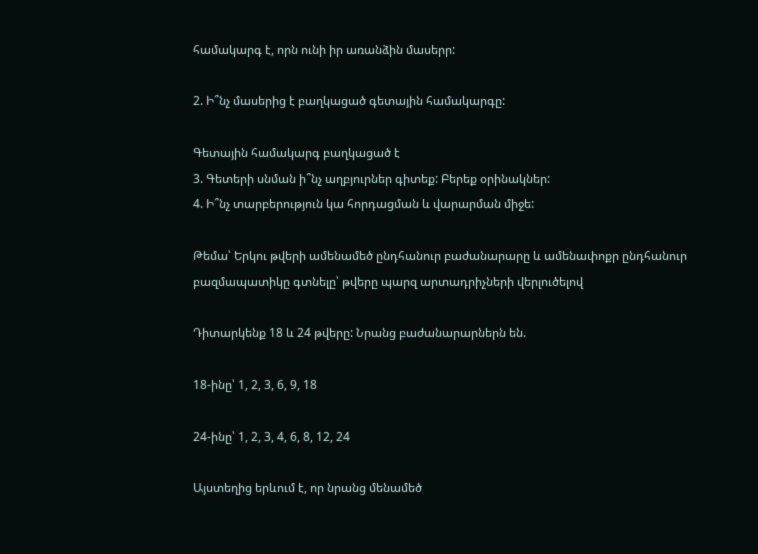համակարգ է, որն ունի իր առանձին մասերր:

2. Ի՞նչ մասերից է բաղկացած գետային համակարգը:

Գետային համակարգ բաղկացած է
3. Գետերի սնման ի՞նչ աղբյուրներ գիտեք: Բերեք օրինակներ:
4. Ի՞նչ տարբերություն կա հորդացման և վարարման միջե:

Թեմա՝ Երկու թվերի ամենամեծ ընդհանուր բաժանարարը և ամենափոքր ընդհանուր բազմապատիկը գտնելը՝ թվերը պարզ արտադրիչների վերլուծելով

Դիտարկենք 18 և 24 թվերը: Նրանց բաժանարարներն են.

18-ինը՝ 1, 2, 3, 6, 9, 18

24-ինը՝ 1, 2, 3, 4, 6, 8, 12, 24

Այստեղից երևում է, որ նրանց մենամեծ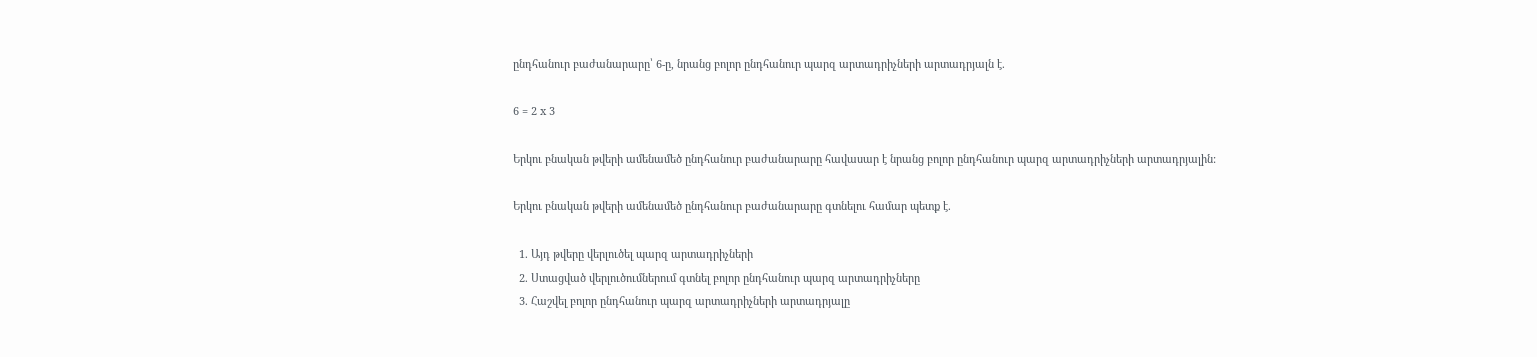ընդհանուր բաժանարարը՝ 6-ը, նրանց բոլոր ընդհանուր պարզ արտադրիչների արտադրյալն է.

6 = 2 x 3

Երկու բնական թվերի ամենամեծ ընդհանուր բաժանարարը հավասար է նրանց բոլոր ընդհանուր պարզ արտադրիչների արտադրյալին:

Երկու բնական թվերի ամենամեծ ընդհանուր բաժանարարը գտնելու համար պետք է.

  1. Այդ թվերը վերլուծել պարզ արտադրիչների
  2. Ստացված վերլուծումներում գտնել բոլոր ընդհանուր պարզ արտադրիչները
  3. Հաշվել բոլոր ընդհանուր պարզ արտադրիչների արտադրյալը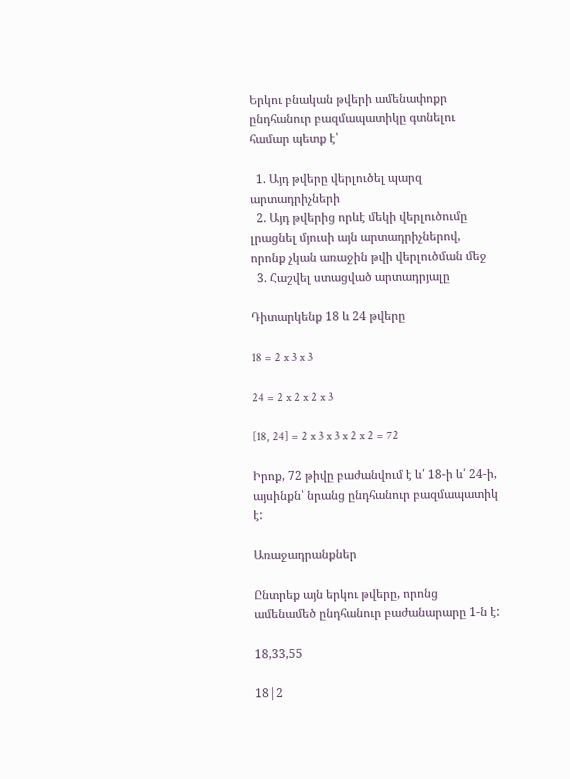Երկու բնական թվերի ամենափոքր ընդհանուր բազմապատիկը գտնելու համար պետք է՝

  1. Այդ թվերը վերլուծել պարզ արտադրիչների
  2. Այդ թվերից որևէ մեկի վերլուծումը լրացնել մյուսի այն արտադրիչներով, որոնք չկան առաջին թվի վերլուծման մեջ
  3. Հաշվել ստացված արտադրյալը

Դիտարկենք 18 և 24 թվերը

18 = 2 x 3 x 3

24 = 2 x 2 x 2 x 3

[18, 24] = 2 x 3 x 3 x 2 x 2 = 72

Իրոք, 72 թիվը բաժանվում է և՛ 18-ի և՛ 24-ի, այսինքն՝ նրանց ընդհանուր բազմապատիկ է:

Առաջադրանքներ

Ընտրեք այն երկու թվերը, որոնց ամենամեծ ընդհանուր բաժանարարը 1-ն է:

18,33,55

18|2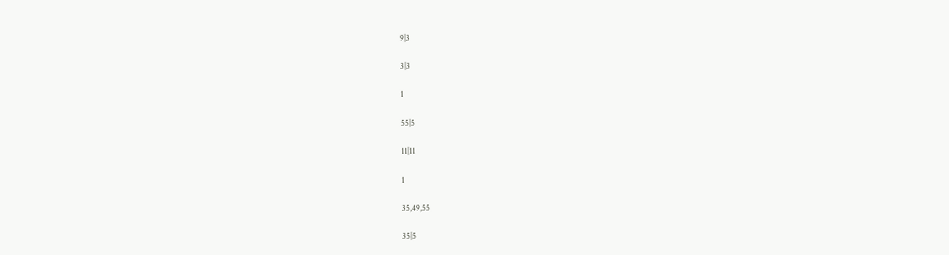9|3

3|3

1

55|5

11|11

1

35,49,55

35|5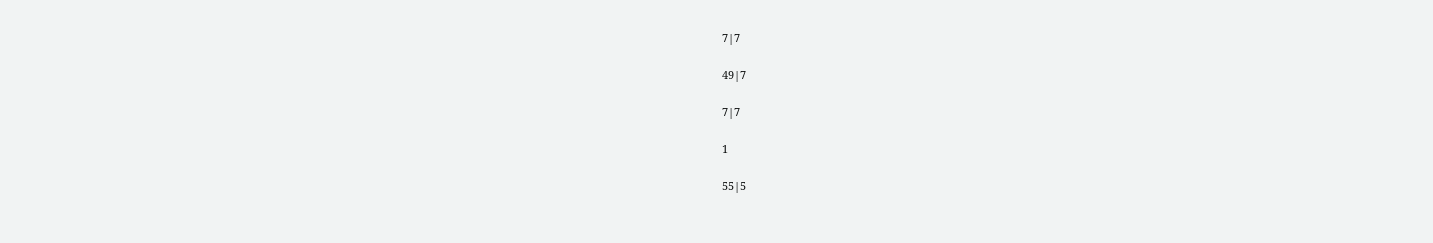7|7

49|7

7|7

1

55|5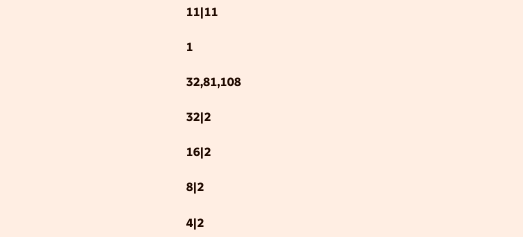11|11

1

32,81,108

32|2

16|2

8|2

4|2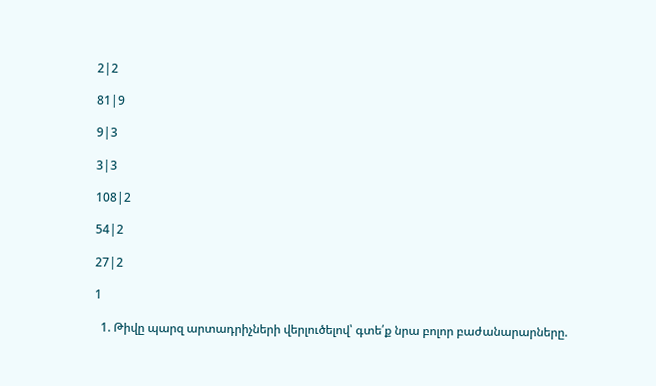2|2

81|9

9|3

3|3

108|2

54|2

27|2

1

  1. Թիվը պարզ արտադրիչների վերլուծելով՝ գտե՛ք նրա բոլոր բաժանարարները.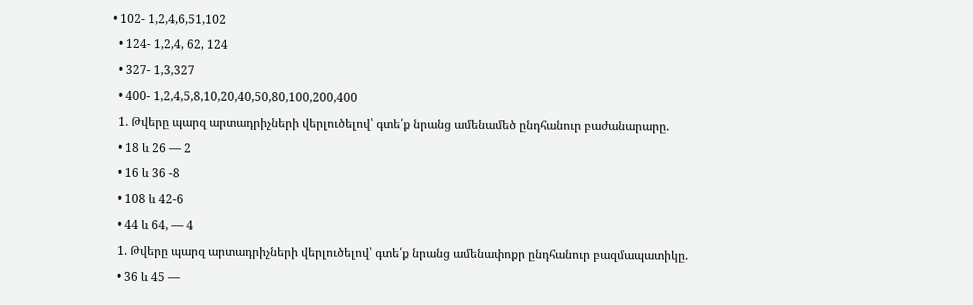• 102- 1,2,4,6,51,102
  • 124- 1,2,4, 62, 124
  • 327- 1,3,327
  • 400- 1,2,4,5,8,10,20,40,50,80,100,200,400
  1. Թվերը պարզ արտադրիչների վերլուծելով՝ գտե՛ք նրանց ամենամեծ ընդհանուր բաժանարարը.
  • 18 և 26 — 2
  • 16 և 36 -8
  • 108 և 42-6
  • 44 և 64, — 4
  1. Թվերը պարզ արտադրիչների վերլուծելով՝ գտե՛ք նրանց ամենափոքր ընդհանուր բազմապատիկը.
  • 36 և 45 —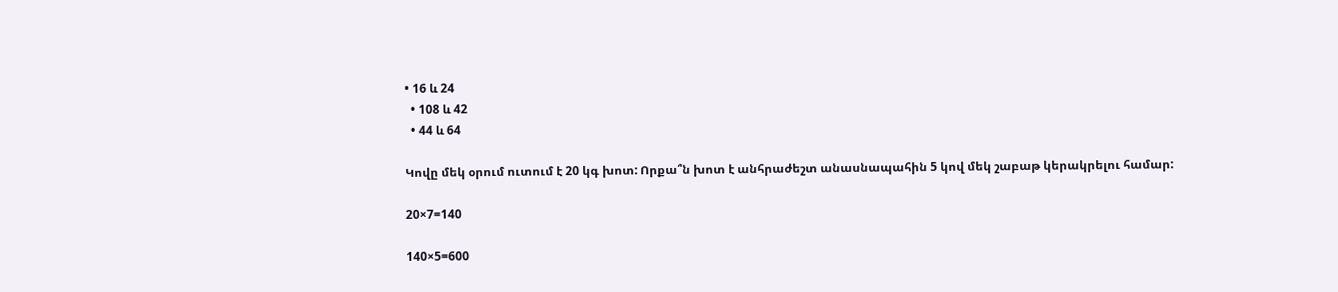• 16 և 24
  • 108 և 42
  • 44 և 64

Կովը մեկ օրում ուտում է 20 կգ խոտ: Որքա՞ն խոտ է անհրաժեշտ անասնապահին 5 կով մեկ շաբաթ կերակրելու համար:

20×7=140

140×5=600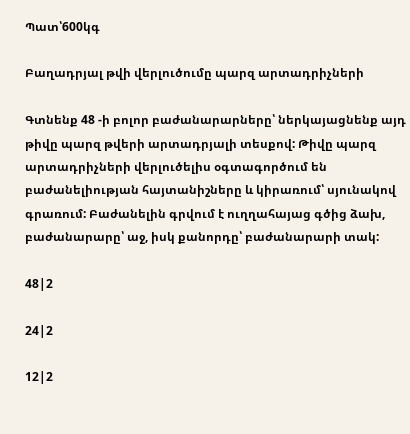Պատ՝600կգ

Բաղադրյալ թվի վերլուծումը պարզ արտադրիչների

Գտնենք 48 -ի բոլոր բաժանարարները՝ ներկայացնենք այդ թիվը պարզ թվերի արտադրյալի տեսքով: Թիվը պարզ արտադրիչների վերլուծելիս օգտագործում են բաժանելիության հայտանիշները և կիրառում՝ սյունակով գրառում: Բաժանելին գրվում է ուղղահայաց գծից ձախ, բաժանարարը՝ աջ, իսկ քանորդը՝ բաժանարարի տակ:

48|2

24|2

12|2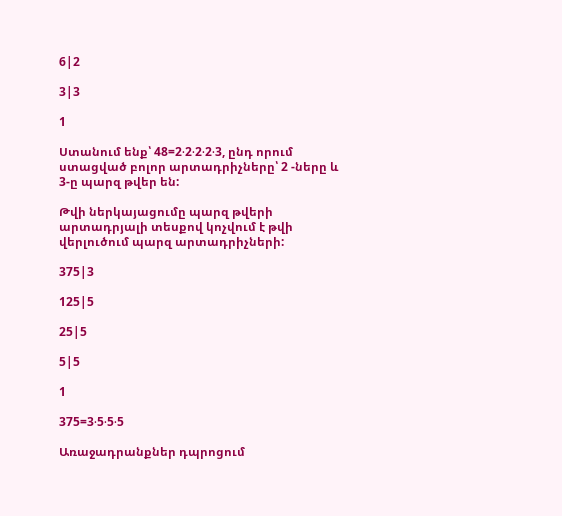6|2

3|3

1

Ստանում ենք՝ 48=2⋅2⋅2⋅2⋅3, ընդ որում ստացված բոլոր արտադրիչները՝ 2 -ները և 3-ը պարզ թվեր են:

Թվի ներկայացումը պարզ թվերի արտադրյալի տեսքով կոչվում է թվի վերլուծում պարզ արտադրիչների:

375|3

125|5

25|5

5|5

1

375=3⋅5⋅5⋅5

Առաջադրանքներ դպրոցում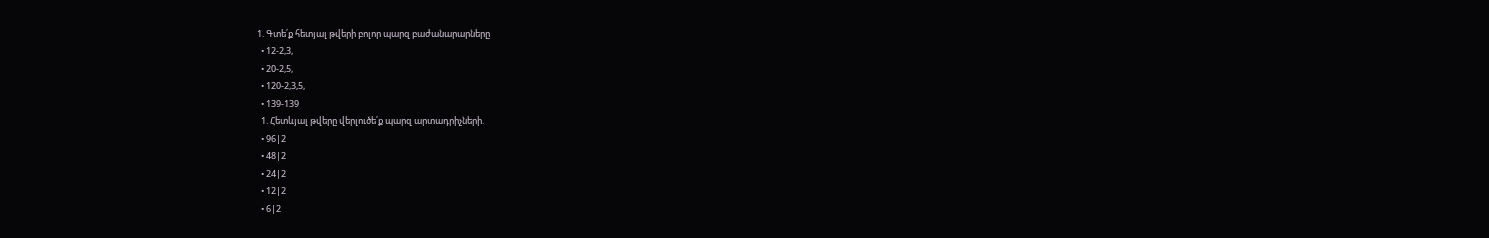1. Գտե՛ք հետյալ թվերի բոլոր պարզ բաժանարարները
  • 12-2,3,
  • 20-2,5,
  • 120-2,3,5,
  • 139-139
  1. Հետևյալ թվերը վերլուծե՛ք պարզ արտադրիչների.
  • 96|2
  • 48|2
  • 24|2
  • 12|2
  • 6|2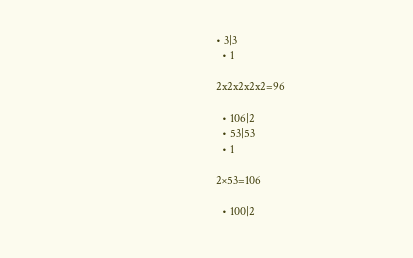• 3|3
  • 1

2x2x2x2x2=96

  • 106|2
  • 53|53
  • 1

2×53=106

  • 100|2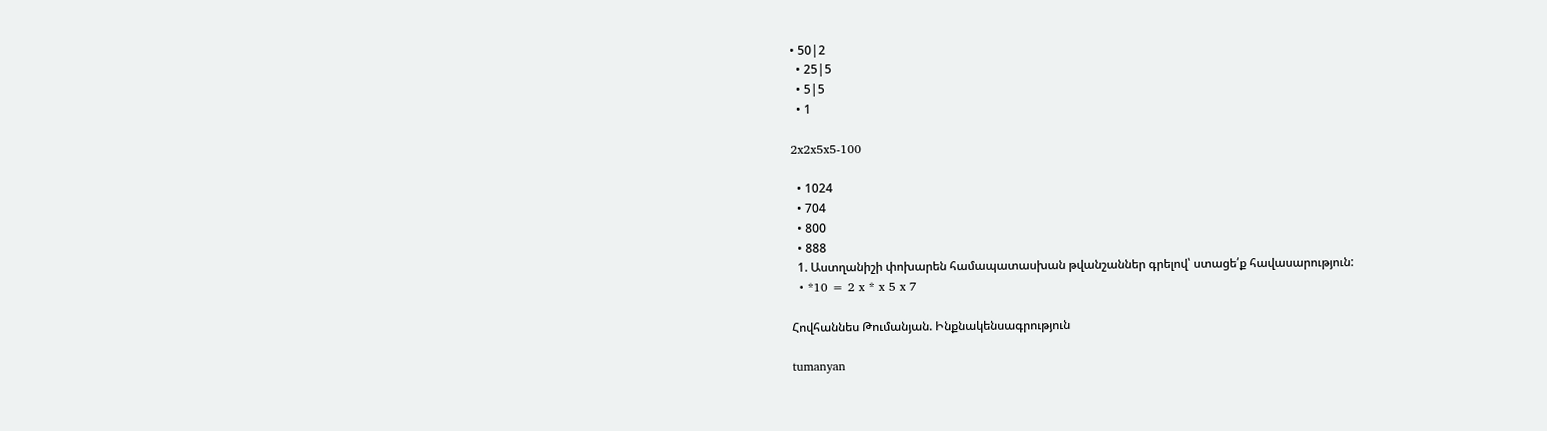• 50|2
  • 25|5
  • 5|5
  • 1

2x2x5x5-100

  • 1024
  • 704
  • 800
  • 888
  1. Աստղանիշի փոխարեն համապատասխան թվանշաններ գրելով՝ ստացե՛ք հավասարություն:
  • *10 = 2 x * x 5 x 7

Հովհաննես Թումանյան. Ինքնակենսագրություն

tumanyan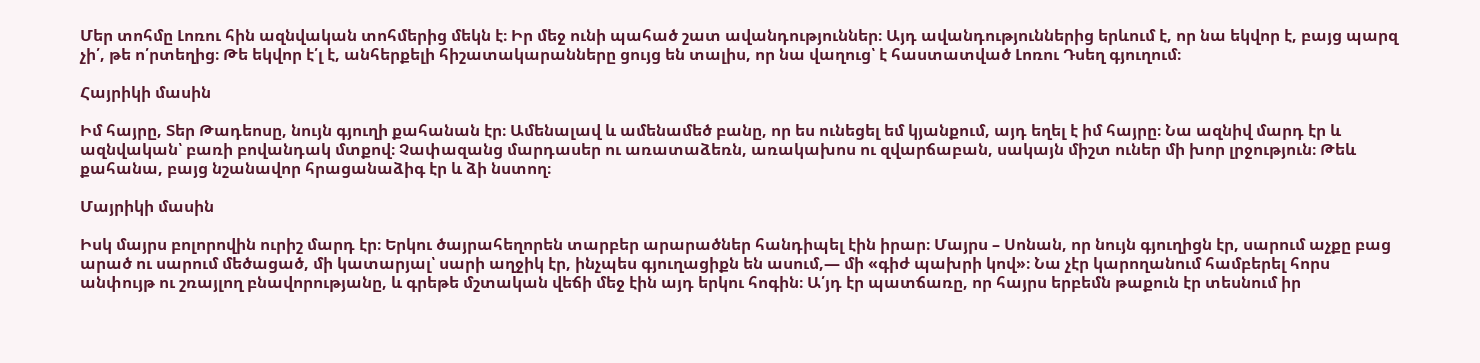Մեր տոհմը Լոռու հին ազնվական տոհմերից մեկն է։ Իր մեջ ունի պահած շատ ավանդություններ։ Այդ ավանդություններից երևում է, որ նա եկվոր է, բայց պարզ չի՛, թե ո՛րտեղից։ Թե եկվոր է՛լ է, անհերքելի հիշատակարանները ցույց են տալիս, որ նա վաղուց՝ է հաստատված Լոռու Դսեղ գյուղում։

Հայրիկի մասին

Իմ հայրը, Տեր Թադեոսը, նույն գյուղի քահանան էր։ Ամենալավ և ամենամեծ բանը, որ ես ունեցել եմ կյանքում, այդ եղել է իմ հայրը։ Նա ազնիվ մարդ էր և ազնվական՝ բառի բովանդակ մտքով։ Չափազանց մարդասեր ու առատաձեռն, առակախոս ու զվարճաբան, սակայն միշտ ուներ մի խոր լրջություն։ Թեև քահանա, բայց նշանավոր հրացանաձիգ էր և ձի նստող։

Մայրիկի մասին

Իսկ մայրս բոլորովին ուրիշ մարդ էր։ Երկու ծայրահեղորեն տարբեր արարածներ հանդիպել էին իրար։ Մայրս – Սոնան, որ նույն գյուղիցն էր, սարում աչքը բաց արած ու սարում մեծացած, մի կատարյալ՝ սարի աղջիկ էր, ինչպես գյուղացիքն են ասում,— մի «գիժ պախրի կով»։ Նա չէր կարողանում համբերել հորս անփույթ ու շռայլող բնավորությանը, և գրեթե մշտական վեճի մեջ էին այդ երկու հոգին։ Ա՛յդ էր պատճառը, որ հայրս երբեմն թաքուն էր տեսնում իր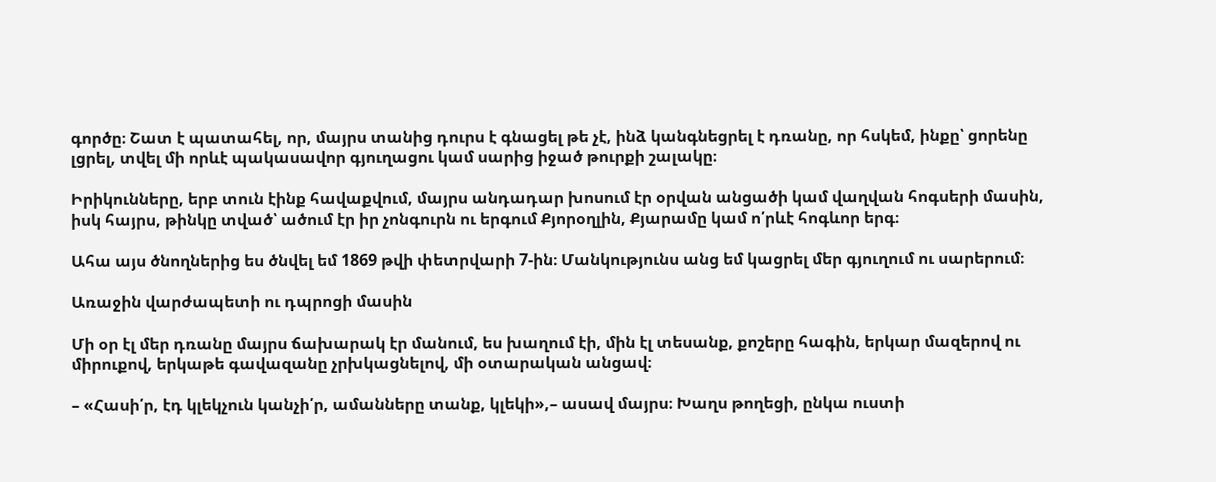գործը։ Շատ է պատահել, որ, մայրս տանից դուրս է գնացել թե չէ, ինձ կանգնեցրել է դռանը, որ հսկեմ, ինքը՝ ցորենը լցրել, տվել մի որևէ պակասավոր գյուղացու կամ սարից իջած թուրքի շալակը։

Իրիկունները, երբ տուն էինք հավաքվում, մայրս անդադար խոսում էր օրվան անցածի կամ վաղվան հոգսերի մասին, իսկ հայրս, թինկը տված՝ ածում էր իր չոնգուրն ու երգում Քյորօղլին, Քյարամը կամ ո՛րևէ հոգևոր երգ։

Ահա այս ծնողներից ես ծնվել եմ 1869 թվի փետրվարի 7-ին։ Մանկությունս անց եմ կացրել մեր գյուղում ու սարերում։

Առաջին վարժապետի ու դպրոցի մասին

Մի օր էլ մեր դռանը մայրս ճախարակ էր մանում, ես խաղում էի, մին էլ տեսանք, քոշերը հագին, երկար մազերով ու միրուքով, երկաթե գավազանը չրխկացնելով, մի օտարական անցավ։

– «Հասի՛ր, էդ կլեկչուն կանչի՛ր, ամանները տանք, կլեկի»,– ասավ մայրս։ Խաղս թողեցի, ընկա ուստի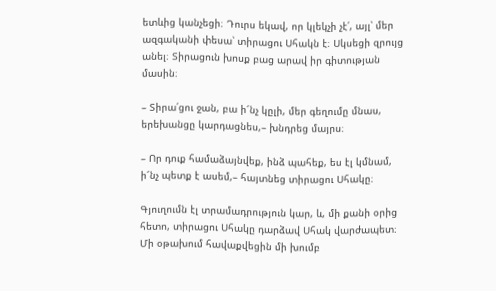ետևից կանչեցի։ Դուրս եկավ, որ կլեկչի չէ՛, այլ՝ մեր ազգականի փեսա՝ տիրացու Սհակն է։ Սկսեցի զրույց անել։ Տիրացուն խոսք բաց արավ իր գիտության մասին։

– Տիրա՛ցու ջան, բա ի՜նչ կըլի, մեր գեղումը մնաս, երեխանցը կարդացնես,– խնդրեց մայրս։

– Որ դուք համաձայնվեք, ինձ պահեք, ես էլ կմնամ, ի՜նչ պետք է ասեմ,– հայտնեց տիրացու Սհակը։

Գյուղումն էլ տրամադրություն կար, և, մի քանի օրից հետո, տիրացու Սհակը դարձավ Սհակ վարժապետ։ Մի օթախում հավաքվեցին մի խումբ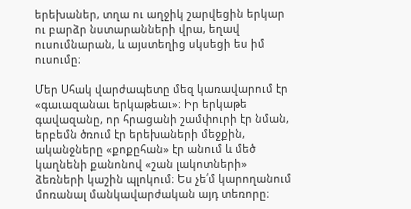երեխաներ, տղա ու աղջիկ շարվեցին երկար ու բարձր նստարանների վրա, եղավ ուսումնարան, և այստեղից սկսեցի ես իմ ուսումը։

Մեր Սհակ վարժապետը մեզ կառավարում էր «գաւազանաւ երկաթեաւ»։ Իր երկաթե գավազանը, որ հրացանի շամփուրի էր նման, երբեմն ծռում էր երեխաների մեջքին, ականջները «քոքըհան» էր անում և մեծ կաղնենի քանոնով «շան լակոտների» ձեռների կաշին պլոկում։ Ես չե՛մ կարողանում մոռանալ մանկավարժական այդ տեռորը։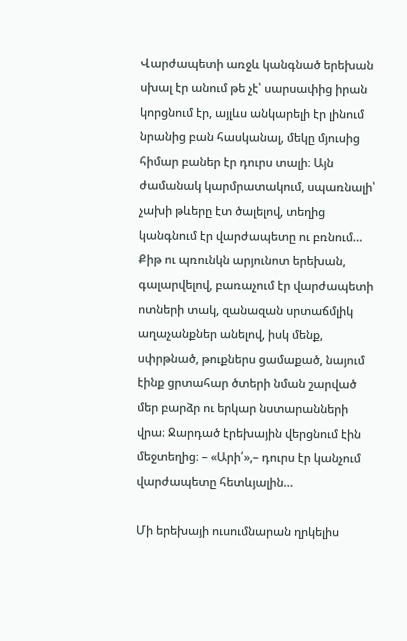Վարժապետի առջև կանգնած երեխան սխալ էր անում թե չէ՝ սարսափից իրան կորցնում էր, այլևս անկարելի էր լինում նրանից բան հասկանալ, մեկը մյուսից հիմար բաներ էր դուրս տալի։ Այն ժամանակ կարմրատակում, սպառնալի՝ չախի թևերը էտ ծալելով, տեղից կանգնում էր վարժապետը ու բռնում… Քիթ ու պռունկն արյունոտ երեխան, գալարվելով, բառաչում էր վարժապետի ոտների տակ, զանազան սրտաճմլիկ աղաչանքներ անելով, իսկ մենք, սփրթնած, թուքներս ցամաքած, նայում էինք ցրտահար ծտերի նման շարված մեր բարձր ու երկար նստարանների վրա։ Ջարդած էրեխային վերցնում էին մեջտեղից։ – «Արի՛»,– դուրս էր կանչում վարժապետը հետևյալին…

Մի երեխայի ուսումնարան ղրկելիս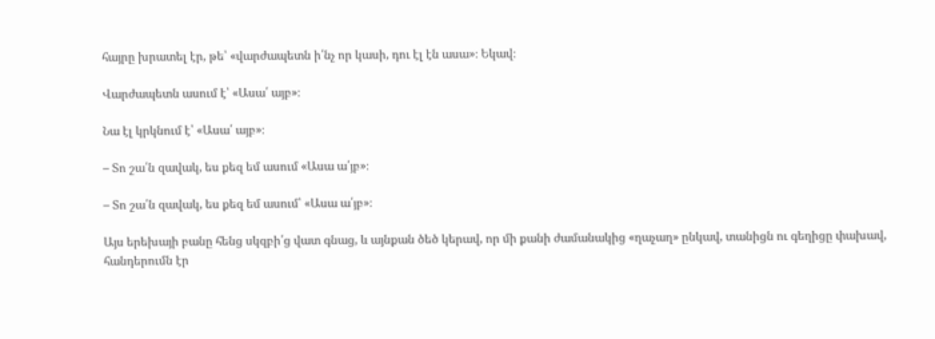հայրը խրատել էր, թե՝ «վարժապետն ի՛նչ որ կասի, դու էլ էն ասա»։ Եկավ։

Վարժապետն ասում է՝ «Ասա՛ այբ»։

Նա էլ կրկնում է՝ «Ասա՛ այբ»։

– Տո շա՛ն զավակ, ես քեզ եմ ասում «Ասա ա՛յբ»։

– Տո շա՛ն զավակ, ես քեզ եմ ասում՝ «Ասա ա՛յբ»։

Այս երեխայի բանը հենց սկզբի՛ց վատ գնաց, և այնքան ծեծ կերավ, որ մի քանի ժամանակից «ղաչաղ» ընկավ, տանիցն ու գեղիցը փախավ, հանդերումն էր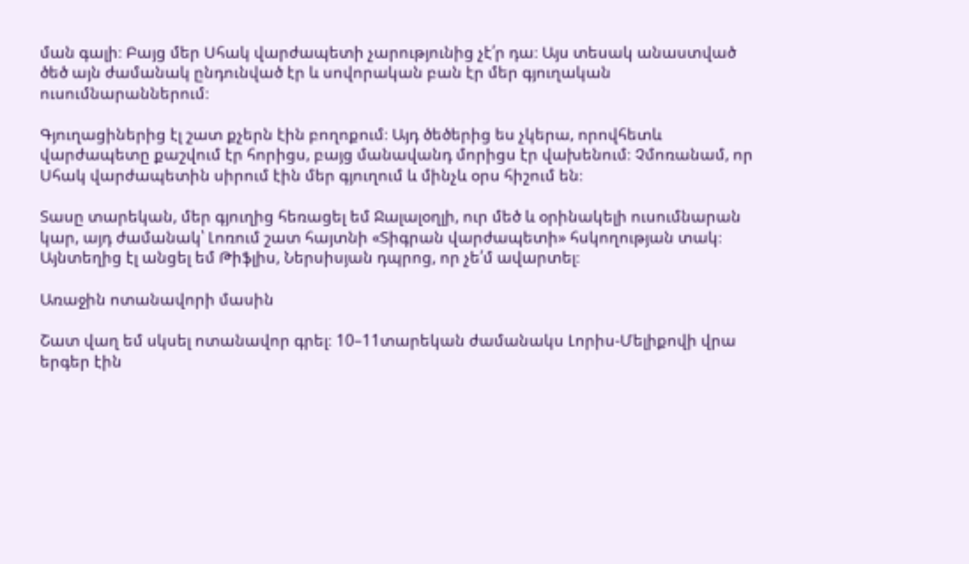ման գալի։ Բայց մեր Սհակ վարժապետի չարությունից չէ՛ր դա։ Այս տեսակ անաստված ծեծ այն ժամանակ ընդունված էր և սովորական բան էր մեր գյուղական ուսումնարաններում։

Գյուղացիներից էլ շատ քչերն էին բողոքում։ Այդ ծեծերից ես չկերա, որովհետև վարժապետը քաշվում էր հորիցս, բայց մանավանդ մորիցս էր վախենում։ Չմոռանամ, որ Սհակ վարժապետին սիրում էին մեր գյուղում և մինչև օրս հիշում են։

Տասը տարեկան, մեր գյուղից հեռացել եմ Ջալալօղլի, ուր մեծ և օրինակելի ուսումնարան կար, այդ ժամանակ՝ Լոռում շատ հայտնի «Տիգրան վարժապետի» հսկողության տակ։ Այնտեղից էլ անցել եմ Թիֆլիս, Ներսիսյան դպրոց, որ չե՛մ ավարտել։

Առաջին ոտանավորի մասին

Շատ վաղ եմ սկսել ոտանավոր գրել։ 10–11տարեկան ժամանակս Լորիս-Մելիքովի վրա երգեր էին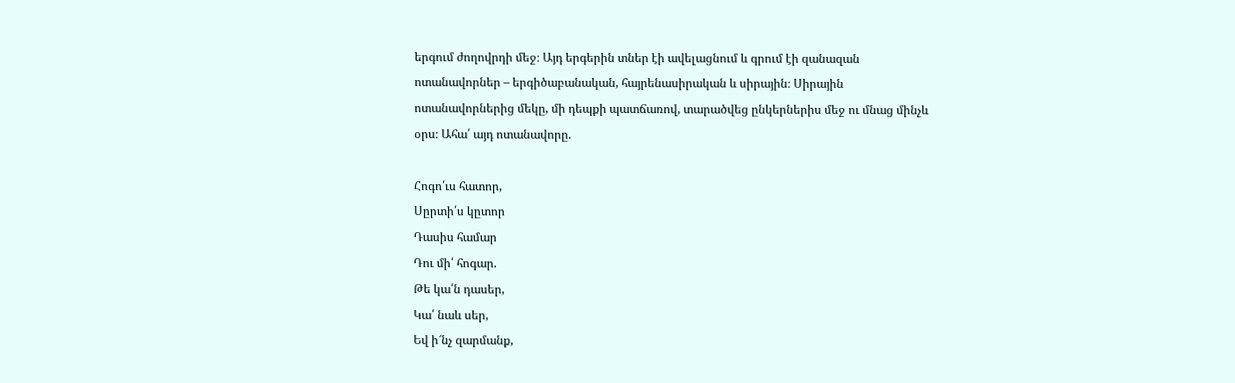երգում ժողովրդի մեջ։ Այդ երգերին տներ էի ավելացնում և գրում էի զանազան ոտանավորներ – երգիծաբանական, հայրենասիրական և սիրային։ Սիրային ոտանավորներից մեկը, մի դեպքի պատճառով, տարածվեց ընկերներիս մեջ ու մնաց մինչև օրս։ Ահա՛ այդ ոտանավորը.

Հոգո՛ւս հատոր,
Սըրտի՛ս կըտոր
Դասիս համար
Դու մի՛ հոգար.
Թե կա՛ն դասեր,
Կա՛ նաև սեր,
Եվ ի՜նչ զարմանք,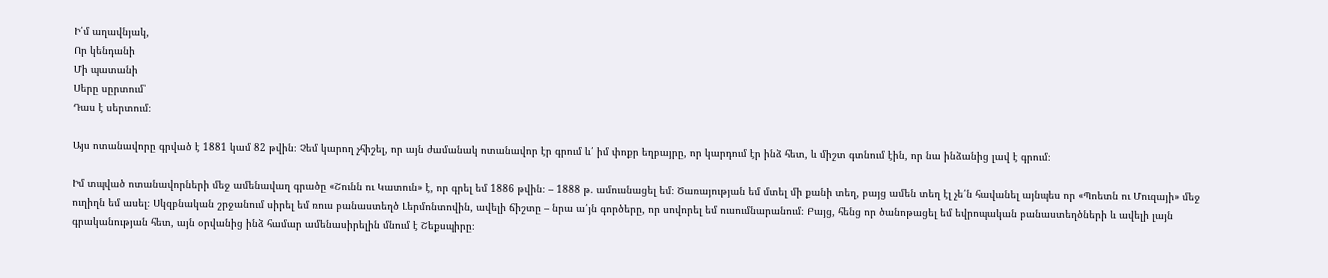Ի՛մ աղավնյակ,
Որ կենդանի
Մի պատանի
Սերը սըրտում՝
Դաս է սերտում։

Այս ոտանավորը գրված է 1881 կամ 82 թվին։ Չեմ կարող չհիշել, որ այն ժամանակ ոտանավոր էր գրում և՛ իմ փոքր եղբայրը, որ կարդում էր ինձ հետ, և միշտ գտնում էին, որ նա ինձանից լավ է գրում։

Իմ տպված ոտանավորների մեջ ամենավաղ գրածը «Շունն ու Կատուն» է, որ գրել եմ 1886 թվին։ – 1888 թ. ամուսնացել եմ։ Ծառայության եմ մտել մի քանի տեղ, բայց ամեն տեղ էլ չե՛ն հավանել այնպես որ «Պոետն ու Մուզայի» մեջ ուղիղն եմ ասել։ Սկզբնական շրջանում սիրել եմ ռուս բանաստեղծ Լերմոնտովին, ավելի ճիշտը – նրա ա՛յն գործերը, որ սովորել եմ ուսումնարանում։ Բայց, հենց որ ծանոթացել եմ եվրոպական բանաստեղծների և ավելի լայն գրականության հետ, այն օրվանից ինձ համար ամենասիրելին մնում է Շեքսպիրը։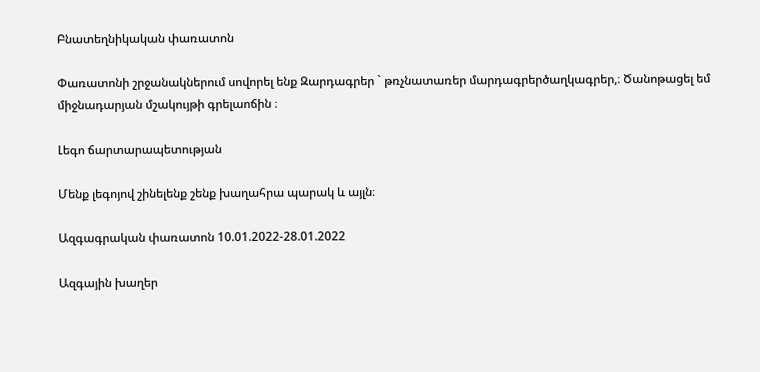Բնատեղնիկական փառատոն

Փառատոնի շրջանակներում սովորել ենք Զարդագրեր ` թռչնատառեր մարդագրերծաղկագրեր,։ Ծանոթացել եմ միջնադարյան մշակույթի գրելաոճին ։

Լեգո ճարտարապետության

Մենք լեգոյով շինելենք շենք խաղահրա պարակ և այլն։

Ազգագրական փառատոն 10.01.2022-28.01.2022

Ազգային խաղեր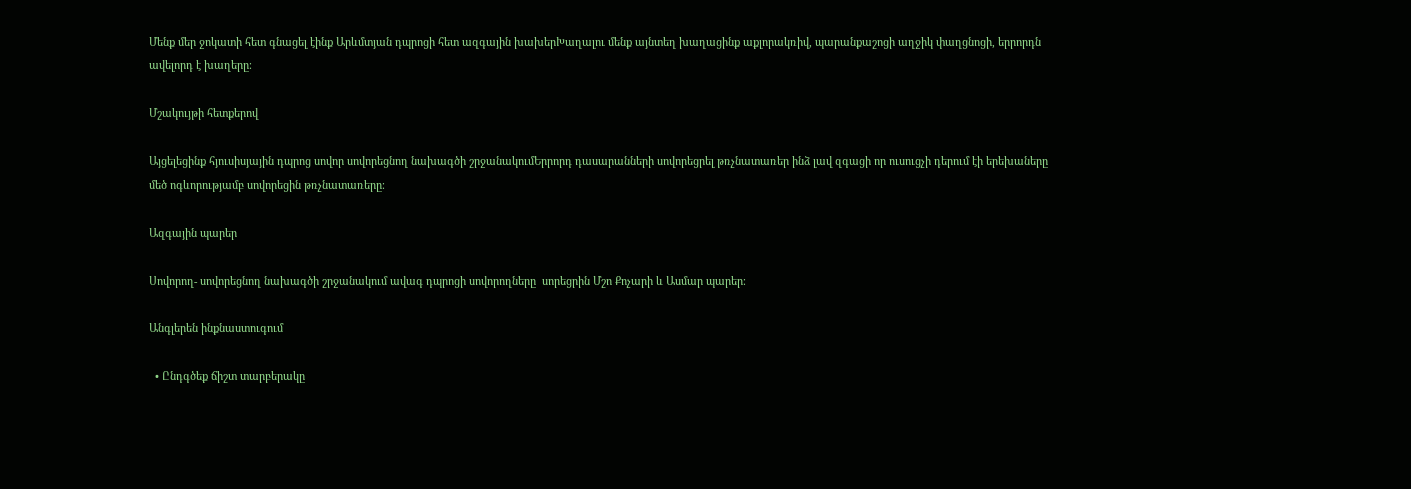Մենք մեր ջոկատի հետ գնացել էինք Արևմտյան դպրոցի հետ ազգային խախերԽաղալու մենք այնտեղ խաղացինք աքլորակռիվ, պարանքաշոցի աղջիկ փաղցնոցի, երրորդն ավելորդ է խաղերը։

Մշակույթի հետքերով

Այցելեցինք հյուսիսյային դպրոց սովոր սովորեցնող նախագծի շրջանակումԵրրորդ դասարանների սովորեցրել թռչնատառեր ինձ լավ զգացի որ ուսուցչի դերում էի երեխաները մեծ ոգևորությամբ սովորեցին թռչնատառերը։

Ազգային պարեր

Սովորող- սովորեցնող նախագծի շրջանակում ավագ դպրոցի սովորողները  սորեցրին Մշո Քոչարի և Ասմար պարեր։

Անգլերեն ինքնաստուգում

  • Ընդգծեք ճիշտ տարբերակը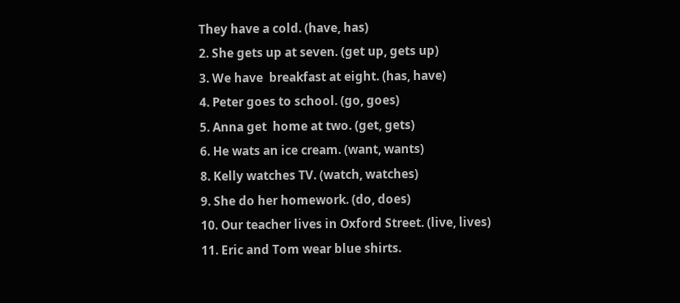They have a cold. (have, has)
2. She gets up at seven. (get up, gets up)
3. We have  breakfast at eight. (has, have)
4. Peter goes to school. (go, goes)
5. Anna get  home at two. (get, gets)
6. He wats an ice cream. (want, wants)
8. Kelly watches TV. (watch, watches)
9. She do her homework. (do, does)
10. Our teacher lives in Oxford Street. (live, lives)
11. Eric and Tom wear blue shirts.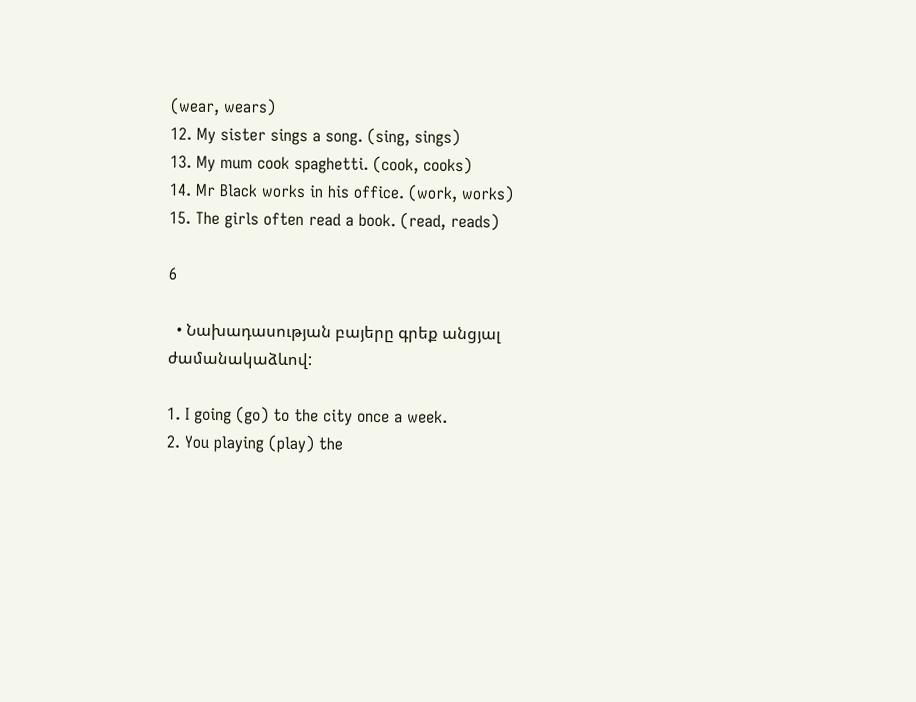(wear, wears)
12. My sister sings a song. (sing, sings)
13. My mum cook spaghetti. (cook, cooks)
14. Mr Black works in his office. (work, works)
15. The girls often read a book. (read, reads)

6

  • Նախադասության բայերը գրեք անցյալ ժամանակաձևով:

1. I going (go) to the city once a week.
2. You playing (play) the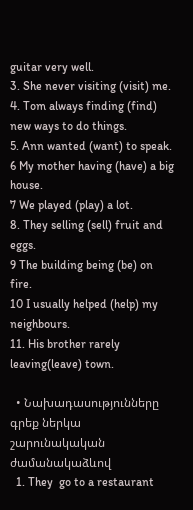guitar very well.
3. She never visiting (visit) me.
4. Tom always finding (find) new ways to do things.
5. Ann wanted (want) to speak.
6 My mother having (have) a big house.
7 We played (play) a lot.
8. They selling (sell) fruit and eggs.
9 The building being (be) on fire.
10 I usually helped (help) my neighbours.
11. His brother rarely leaving(leave) town.

  • Նախադասությունները գրեք ներկա շարունակական ժամանակաձևով
  1. They  go to a restaurant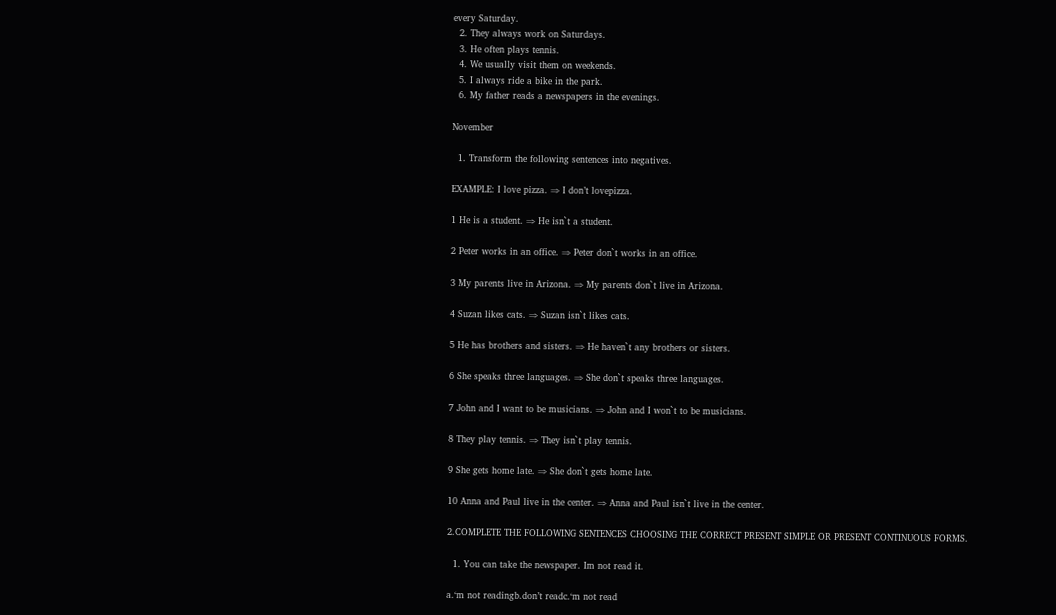every Saturday.
  2. They always work on Saturdays.
  3. He often plays tennis.
  4. We usually visit them on weekends.
  5. I always ride a bike in the park.
  6. My father reads a newspapers in the evenings.

November

  1. Transform the following sentences into negatives.

EXAMPLE: I love pizza. ⇒ I don’t lovepizza.

1 He is a student. ⇒ He isn`t a student.

2 Peter works in an office. ⇒ Peter don`t works in an office.

3 My parents live in Arizona. ⇒ My parents don`t live in Arizona.

4 Suzan likes cats. ⇒ Suzan isn`t likes cats.

5 He has brothers and sisters. ⇒ He haven`t any brothers or sisters.

6 She speaks three languages. ⇒ She don`t speaks three languages.

7 John and I want to be musicians. ⇒ John and I won`t to be musicians.

8 They play tennis. ⇒ They isn`t play tennis.

9 She gets home late. ⇒ She don`t gets home late.

10 Anna and Paul live in the center. ⇒ Anna and Paul isn`t live in the center.

2.COMPLETE THE FOLLOWING SENTENCES CHOOSING THE CORRECT PRESENT SIMPLE OR PRESENT CONTINUOUS FORMS.

  1. You can take the newspaper. Im not read it.

a.‘m not readingb.don’t readc.‘m not read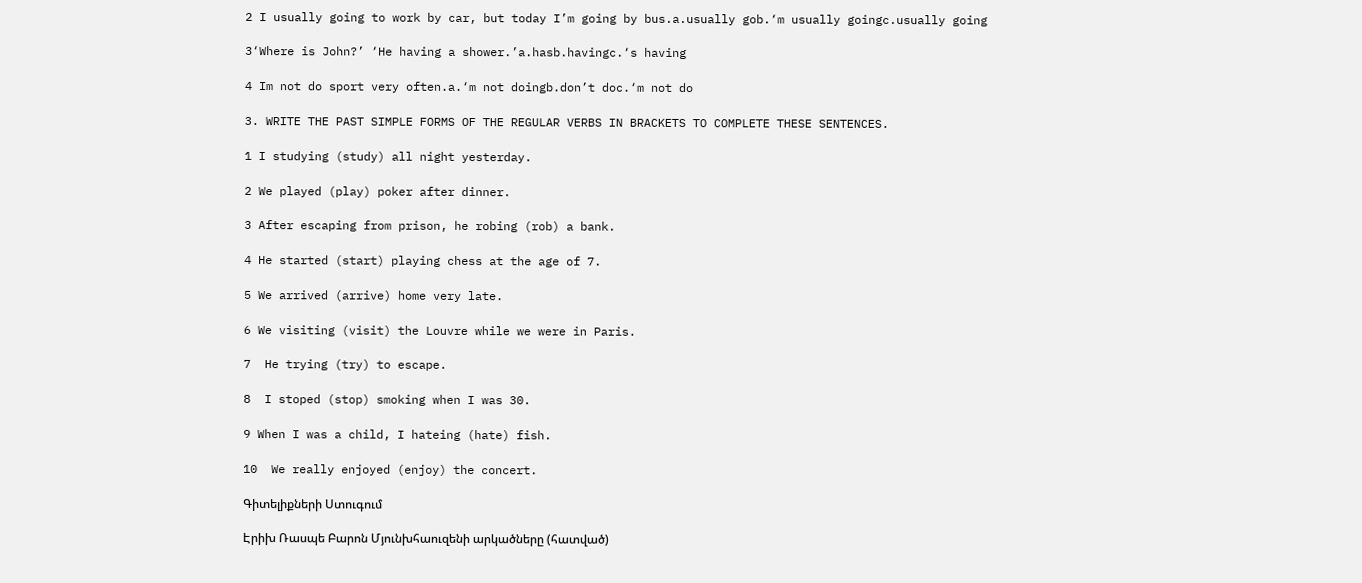2 I usually going to work by car, but today I’m going by bus.a.usually gob.‘m usually goingc.usually going

3‘Where is John?’ ‘He having a shower.’a.hasb.havingc.‘s having

4 Im not do sport very often.a.‘m not doingb.don’t doc.‘m not do

3. WRITE THE PAST SIMPLE FORMS OF THE REGULAR VERBS IN BRACKETS TO COMPLETE THESE SENTENCES.

1 I studying (study) all night yesterday.

2 We played (play) poker after dinner.

3 After escaping from prison, he robing (rob) a bank.

4 He started (start) playing chess at the age of 7.

5 We arrived (arrive) home very late.

6 We visiting (visit) the Louvre while we were in Paris.

7  He trying (try) to escape.

8  I stoped (stop) smoking when I was 30.

9 When I was a child, I hateing (hate) fish.

10  We really enjoyed (enjoy) the concert.

Գիտելիքների Ստուգում

Էրիխ Ռասպե Բարոն Մյունխհաուզենի արկածները (հատված)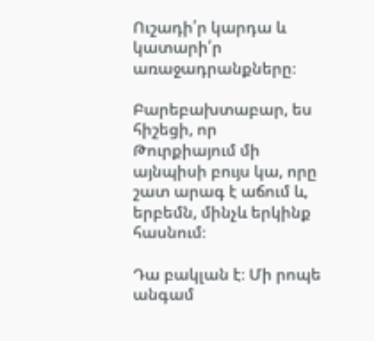Ուշադի՛ր կարդա և կատարի՛ր առաջադրանքները։

Բարեբախտաբար, ես հիշեցի, որ Թուրքիայում մի այնպիսի բույս կա, որը շատ արագ է աճում և, երբեմն, մինչև երկինք հասնում։

Դա բակլան է։ Մի րոպե անգամ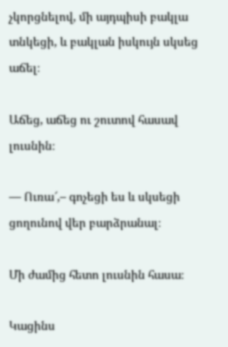չկորցնելով, մի այդպիսի բակլա տնկեցի, և բակլան իսկույն սկսեց աճել։

Աճեց, աճեց ու շուտով հասավ լուսնին։

― Ուռա՜,– գոչեցի ես և սկսեցի ցողունով վեր բարձրանալ։

Մի ժամից հետո լուսնին հասա։

Կացինս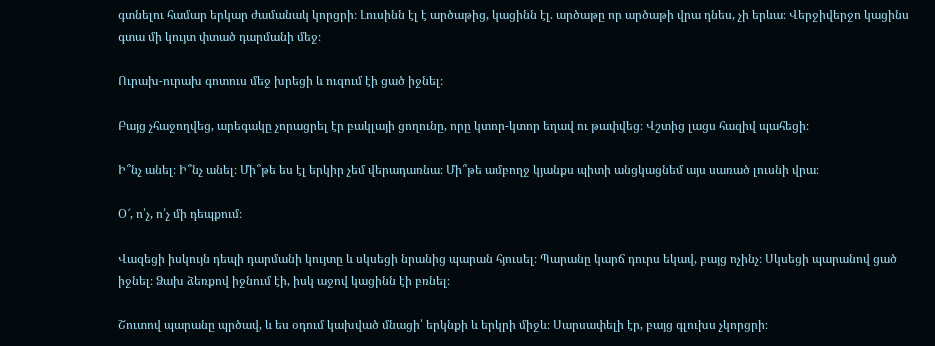գտնելու համար երկար ժամանակ կորցրի։ Լուսինն էլ է արծաթից, կացինն էլ. արծաթը որ արծաթի վրա դնես, չի երևա։ Վերջիվերջո կացինս գտա մի կույտ փտած դարմանի մեջ։

Ուրախ-ուրախ գոտուս մեջ խրեցի և ուզում էի ցած իջնել։

Բայց չհաջողվեց, արեգակը չորացրել էր բակլայի ցողունը, որը կտոր-կտոր եղավ ու թափվեց։ Վշտից լացս հազիվ պահեցի։

Ի՞նչ անել։ Ի՞նչ անել։ Մի՞թե ես էլ երկիր չեմ վերադառնա։ Մի՞թե ամբողջ կյանքս պիտի անցկացնեմ այս սառած լուսնի վրա։

Օ՜, ո՛չ, ո՛չ մի դեպքում։

Վազեցի իսկույն դեպի դարմանի կույտը և սկսեցի նրանից պարան հյուսել։ Պարանը կարճ դուրս եկավ, բայց ոչինչ։ Սկսեցի պարանով ցած իջնել։ Ձախ ձեռքով իջնում էի, իսկ աջով կացինն էի բռնել։

Շուտով պարանը պրծավ, և ես օդում կախված մնացի՝ երկնքի և երկրի միջև։ Սարսափելի էր, բայց գլուխս չկորցրի։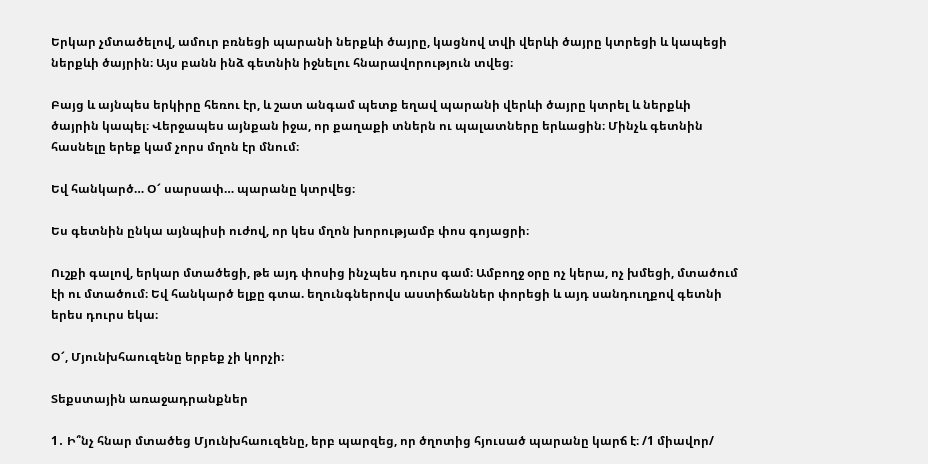Երկար չմտածելով, ամուր բռնեցի պարանի ներքևի ծայրը, կացնով տվի վերևի ծայրը կտրեցի և կապեցի ներքևի ծայրին։ Այս բանն ինձ գետնին իջնելու հնարավորություն տվեց։

Բայց և այնպես երկիրը հեռու էր, և շատ անգամ պետք եղավ պարանի վերևի ծայրը կտրել և ներքևի ծայրին կապել։ Վերջապես այնքան իջա, որ քաղաքի տներն ու պալատները երևացին։ Մինչև գետնին հասնելը երեք կամ չորս մղոն էր մնում։

Եվ հանկարծ… Օ՜ սարսափ… պարանը կտրվեց։

Ես գետնին ընկա այնպիսի ուժով, որ կես մղոն խորությամբ փոս գոյացրի։

Ուշքի գալով, երկար մտածեցի, թե այդ փոսից ինչպես դուրս գամ։ Ամբողջ օրը ոչ կերա, ոչ խմեցի, մտածում էի ու մտածում։ Եվ հանկարծ ելքը գտա. եղունգներովս աստիճաններ փորեցի և այդ սանդուղքով գետնի երես դուրս եկա։

Օ՜, Մյունխհաուզենը երբեք չի կորչի։

Տեքստային առաջադրանքներ

1․ Ի՞նչ հնար մտածեց Մյունխհաուզենը, երբ պարզեց, որ ծղոտից հյուսած պարանը կարճ է։ /1 միավոր/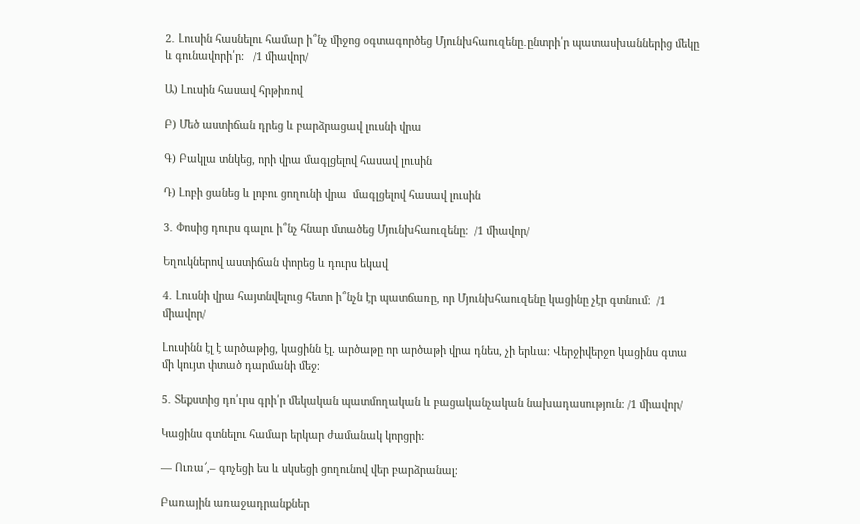2․ Լուսին հասնելու համար ի՞նչ միջոց օգտագործեց Մյունխհաուզենը․ընտրի՛ր պատասխաններից մեկը և գունավորի՛ր։   /1 միավոր/

Ա) Լուսին հասավ հրթիռով

Բ) Մեծ աստիճան դրեց և բարձրացավ լուսնի վրա

Գ) Բակլա տնկեց, որի վրա մագլցելով հասավ լուսին

Դ) Լոբի ցանեց և լոբու ցողունի վրա  մագլցելով հասավ լուսին

3․ Փոսից դուրս գալու ի՞նչ հնար մտածեց Մյունխհաուզենը։  /1 միավոր/

Եղուկներով աստիճան փորեց և դուրս եկավ

4․ Լուսնի վրա հայտնվելուց հետո ի՞նչն էր պատճառը, որ Մյունխհաուզենը կացինը չէր գտնում։  /1 միավոր/

Լուսինն էլ է արծաթից, կացինն էլ. արծաթը որ արծաթի վրա դնես, չի երևա։ Վերջիվերջո կացինս գտա մի կույտ փտած դարմանի մեջ։

5․ Տեքստից դո՛ւրս գրի՛ր մեկական պատմողական և բացականչական նախադասություն։ /1 միավոր/

Կացինս գտնելու համար երկար ժամանակ կորցրի:

― Ուռա՜,– գոչեցի ես և սկսեցի ցողունով վեր բարձրանալ։

Բառային առաջադրանքներ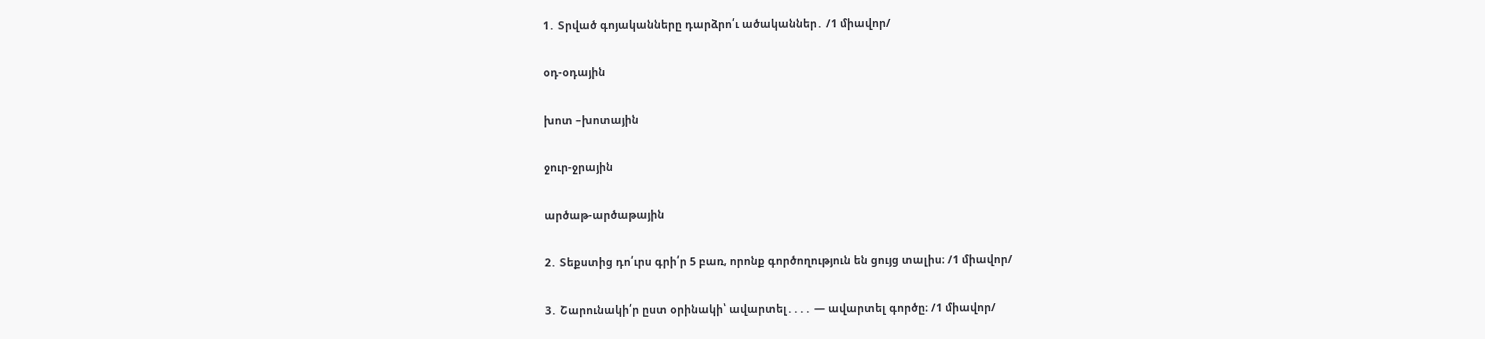1․ Տրված գոյականները դարձրո՛ւ ածականներ․ /1 միավոր/

օդ-օդային

խոտ –խոտային

ջուր-ջրային

արծաթ-արծաթային

2․ Տեքստից դո՛ւրս գրի՛ր 5 բառ, որոնք գործողություն են ցույց տալիս։ /1 միավոր/

3․ Շարունակի՛ր ըստ օրինակի՝ ավարտել․․․․ — ավարտել գործը։ /1 միավոր/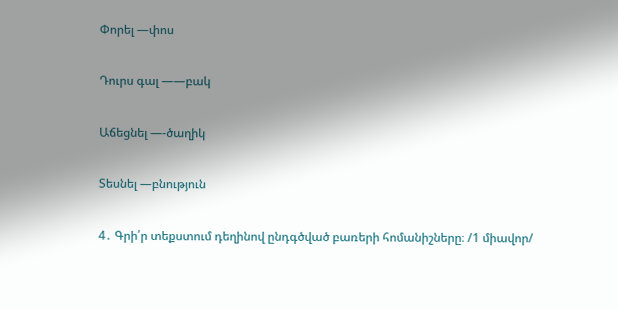Փորել —փոս

Դուրս գալ ——բակ

Աճեցնել —-ծաղիկ

Տեսնել —բնություն

4․ Գրի՛ր տեքստում դեղինով ընդգծված բառերի հոմանիշները։ /1 միավոր/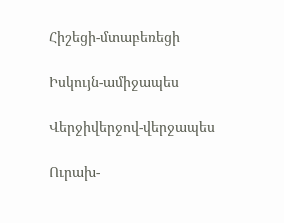Հիշեցի-մտաբեռեցի

Իսկույն-ամիջապես

Վերջիվերջով-վերջապես

Ուրախ-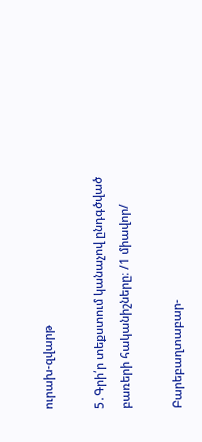ուրախ-զվարթ

5․Գրի՛ր տեքստում կանաչով ընդգծված բառերի հականիշները։ /1 միավոր/

Բարեբաղտաբար-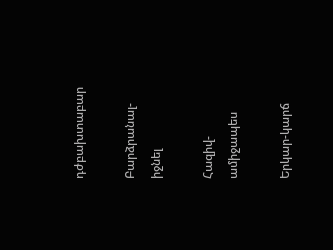դժբախտաբար

Բարձրանալ-իջնել

Հազիվ-ամիջապես

Երկար-կարճ